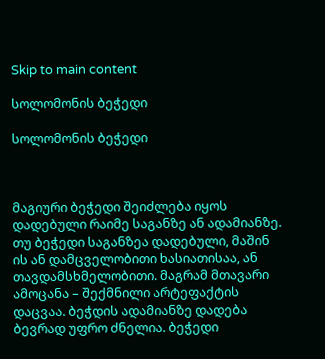Skip to main content

სოლომონის ბეჭედი

სოლომონის ბეჭედი



მაგიური ბეჭედი შეიძლება იყოს დადებული რაიმე საგანზე ან ადამიანზე. თუ ბეჭედი საგანზეა დადებული, მაშინ ის ან დამცველობითი ხასიათისაა, ან თავდამსხმელობითი. მაგრამ მთავარი ამოცანა – შექმნილი არტეფაქტის დაცვაა. ბეჭდის ადამიანზე დადება ბევრად უფრო ძნელია. ბეჭედი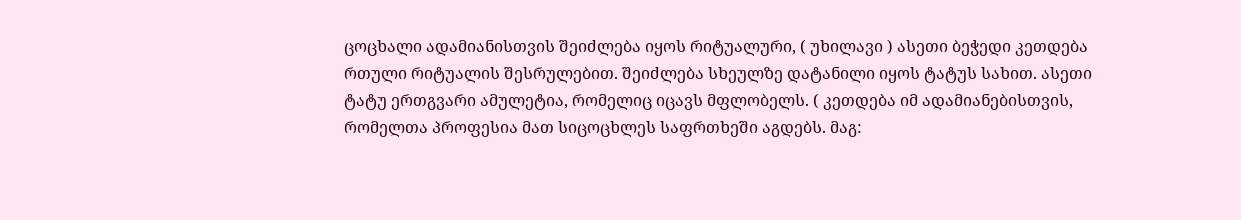ცოცხალი ადამიანისთვის შეიძლება იყოს რიტუალური, ( უხილავი ) ასეთი ბეჭედი კეთდება რთული რიტუალის შესრულებით. შეიძლება სხეულზე დატანილი იყოს ტატუს სახით. ასეთი ტატუ ერთგვარი ამულეტია, რომელიც იცავს მფლობელს. ( კეთდება იმ ადამიანებისთვის, რომელთა პროფესია მათ სიცოცხლეს საფრთხეში აგდებს. მაგ: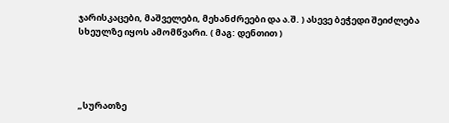ჯარისკაცები, მაშველები, მეხანძრეები და ა.შ. ) ასევე ბეჭედი შეიძლება სხეულზე იყოს ამომწვარი. ( მაგ: დენთით )




„სურათზე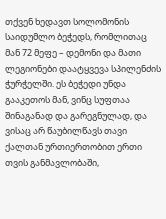თქვენ ხედავთ სოლომონის საიდუმლო ბეჭედს, რომლითაც მან 72 მეფე – დემონი და მათი ლეგიონები დაატყვევა სპილენძის ჭურჭელში. ეს ბეჭედი უნდა გააკეთოს მან, ვინც სუფთაა შინაგანად და გარეგნულად, და ვისაც არ წაუბილწავს თავი ქალთან ურთიერთობით ერთი თვის განმავლობაში,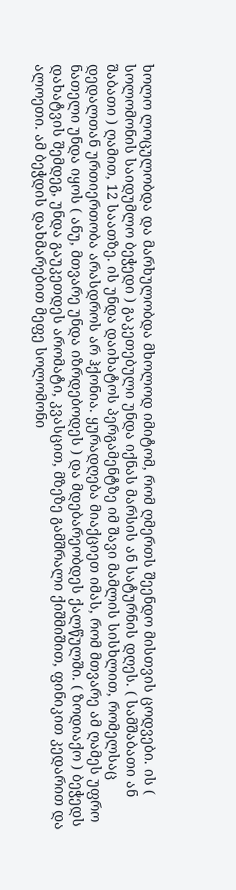ხოლო ლოცულობდა და მარხულობდა მხოლოდ იმიტომ, რომ ღმერთს შეენდო მისთვის ცოდვები. ის ( სოლომონის საიდუმლო ბეჭედი ) გაკეთებული უნდა იქნას მარსის ან სატურნის დღეს. ( სამშაბათი ან შაბათი ) ღამით, 12 საათზე. ის უნდა დაიხატოს პერგამენტზე იმ შავი მამლის სისხლით, რომელსაც დედალთან ურთიერთობა არასდროს არ ჰქონია. ყურადღება მიაქციეთ იმას, რომ მთვარე ამ ღამეს უფრო ნათელი უნდა იყოს ( ანუ, მთვარე უნდა იზრდებოდეს ) და მდებარეობდეს ქალწულში. ( ზოდიაქო ) ბეჭედს დახატვის შემდეგ, უნდა გაუკეთდეს არომატი, კვასცით, მზეზე გამშრალი ქიშმიშით, ფინიკით კედარით და ალოეთი. ამ ბეჭდის დახმარებით მეფე სოლომონი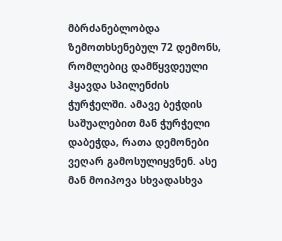მბრძანებლობდა ზემოთხსენებულ 72 დემონს, რომლებიც დამწყვდეული ჰყავდა სპილენძის ჭურჭელში. ამავე ბეჭდის საშუალებით მან ჭურჭელი დაბეჭდა, რათა დემონები ვეღარ გამოსულიყვნენ. ასე მან მოიპოვა სხვადასხვა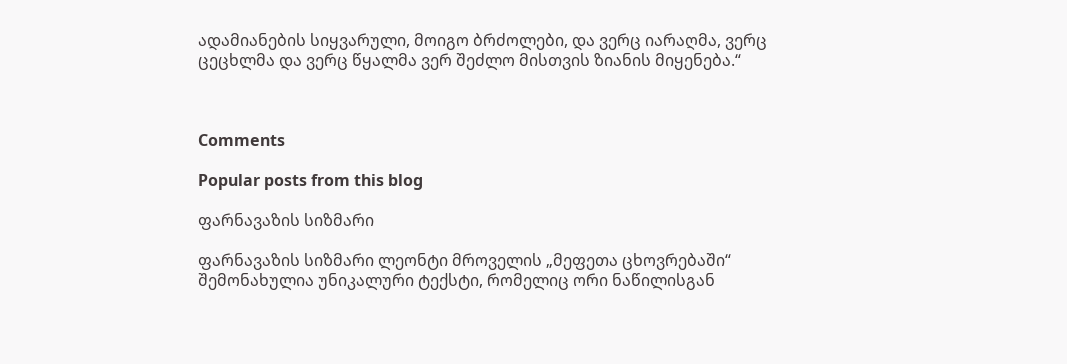ადამიანების სიყვარული, მოიგო ბრძოლები, და ვერც იარაღმა, ვერც ცეცხლმა და ვერც წყალმა ვერ შეძლო მისთვის ზიანის მიყენება.“



Comments

Popular posts from this blog

ფარნავაზის სიზმარი

ფარნავაზის სიზმარი ლეონტი მროველის „მეფეთა ცხოვრებაში“ შემონახულია უნიკალური ტექსტი, რომელიც ორი ნაწილისგან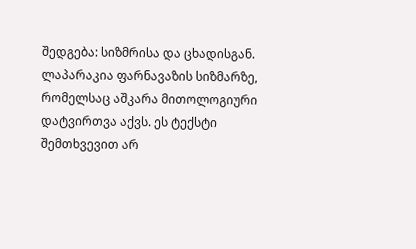შედგება: სიზმრისა და ცხადისგან. ლაპარაკია ფარნავაზის სიზმარზე, რომელსაც აშკარა მითოლოგიური დატვირთვა აქვს. ეს ტექსტი შემთხვევით არ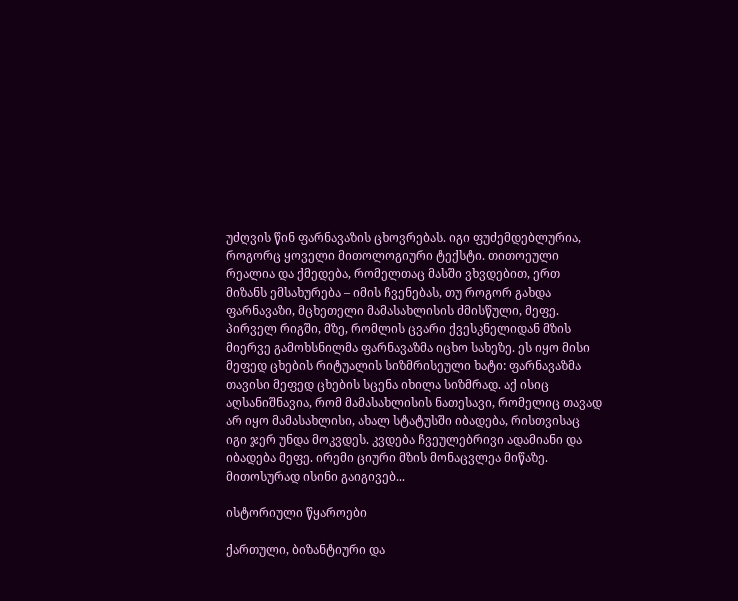უძღვის წინ ფარნავაზის ცხოვრებას. იგი ფუძემდებლურია, როგორც ყოველი მითოლოგიური ტექსტი. თითოეული რეალია და ქმედება, რომელთაც მასში ვხვდებით, ერთ მიზანს ემსახურება – იმის ჩვენებას, თუ როგორ გახდა ფარნავაზი, მცხეთელი მამასახლისის ძმისწული, მეფე. პირველ რიგში, მზე, რომლის ცვარი ქვესკნელიდან მზის მიერვე გამოხსნილმა ფარნავაზმა იცხო სახეზე. ეს იყო მისი მეფედ ცხების რიტუალის სიზმრისეული ხატი: ფარნავაზმა თავისი მეფედ ცხების სცენა იხილა სიზმრად. აქ ისიც აღსანიშნავია, რომ მამასახლისის ნათესავი, რომელიც თავად არ იყო მამასახლისი, ახალ სტატუსში იბადება, რისთვისაც იგი ჯერ უნდა მოკვდეს. კვდება ჩვეულებრივი ადამიანი და იბადება მეფე. ირემი ციური მზის მონაცვლეა მიწაზე. მითოსურად ისინი გაიგივებ...

ისტორიული წყაროები

ქართული, ბიზანტიური და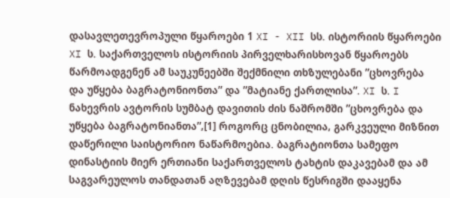დასავლეთევროპული წყაროები 1 XI - XII სს. ისტორიის წყაროები XI ს. საქართველოს ისტორიის პირველხარისხოვან წყაროებს წარმოადგენენ ამ საუკუნეებში შექმნილი თხზულებანი ”ცხოვრება და უწყება ბაგრატონიონთა” და ”მატიანე ქართლისა”. XI ს. I ნახევრის ავტორის სუმბატ დავითის ძის ნაშრომში ”ცხოვრება და უწყება ბაგრატონიანთა”,[1] როგორც ცნობილია, გარკვეული მიზნით დაწერილი საისტორიო ნაწარმოებია. ბაგრატიონთა სამეფო დინასტიის მიერ ერთიანი საქართველოს ტახტის დაკავებამ და ამ საგვარეულოს თანდათან აღზევებამ დღის წესრიგში დააყენა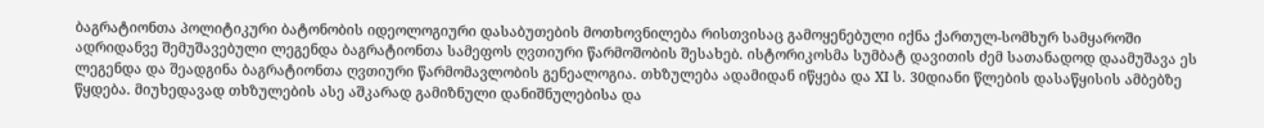ბაგრატიონთა პოლიტიკური ბატონობის იდეოლოგიური დასაბუთების მოთხოვნილება რისთვისაც გამოყენებული იქნა ქართულ-სომხურ სამყაროში ადრიდანვე შემუშავებული ლეგენდა ბაგრატიონთა სამეფოს ღვთიური წარმოშობის შესახებ. ისტორიკოსმა სუმბატ დავითის ძემ სათანადოდ დაამუშავა ეს ლეგენდა და შეადგინა ბაგრატიონთა ღვთიური წარმომავლობის გენეალოგია. თხზულება ადამიდან იწყება და XI ს. 30დიანი წლების დასაწყისის ამბებზე წყდება. მიუხედავად თხზულების ასე აშკარად გამიზნული დანიშნულებისა და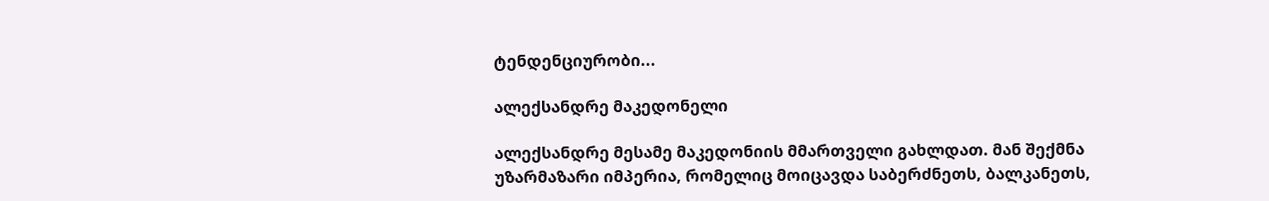ტენდენციურობი...

ალექსანდრე მაკედონელი

ალექსანდრე მესამე მაკედონიის მმართველი გახლდათ. მან შექმნა უზარმაზარი იმპერია, რომელიც მოიცავდა საბერძნეთს, ბალკანეთს,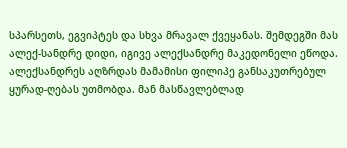სპარსეთს, ეგვიპტეს და სხვა მრავალ ქვეყანას. შემდეგში მას ალექ-სანდრე დიდი, იგივე ალექსანდრე მაკედონელი ეწოდა.    ალექსანდრეს აღზრდას მამამისი ფილიპე განსაკუთრებულ ყურად-ღებას უთმობდა. მან მასწავლებლად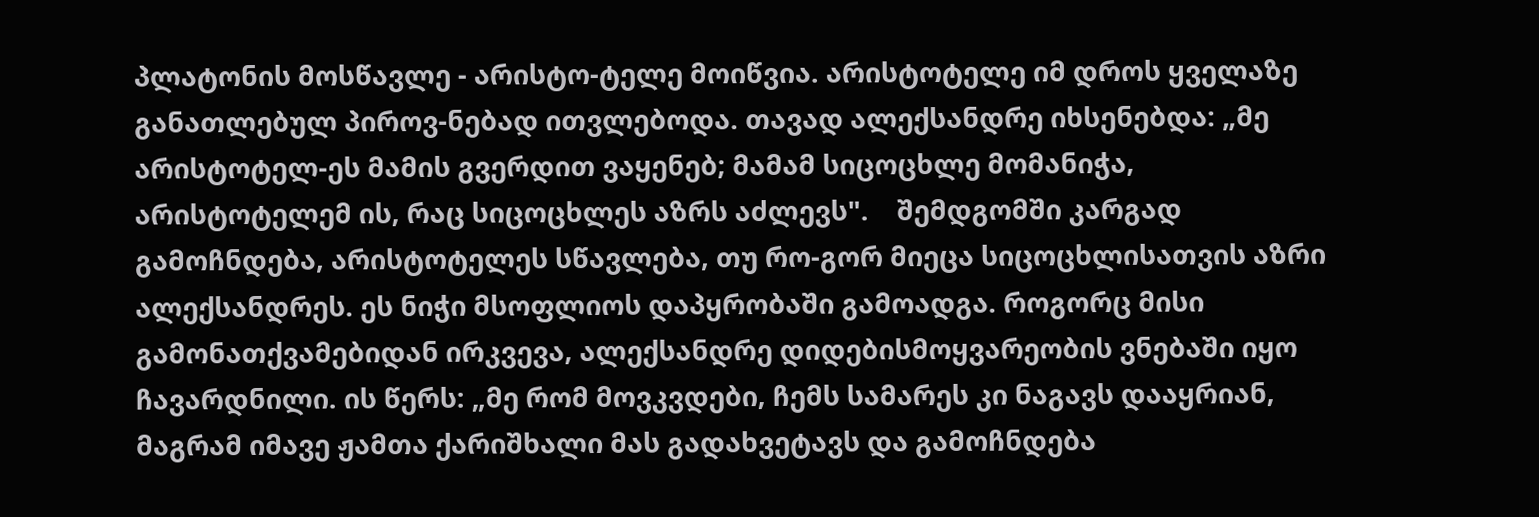პლატონის მოსწავლე - არისტო-ტელე მოიწვია. არისტოტელე იმ დროს ყველაზე განათლებულ პიროვ-ნებად ითვლებოდა. თავად ალექსანდრე იხსენებდა: „მე არისტოტელ-ეს მამის გვერდით ვაყენებ; მამამ სიცოცხლე მომანიჭა, არისტოტელემ ის, რაც სიცოცხლეს აზრს აძლევს".    შემდგომში კარგად გამოჩნდება, არისტოტელეს სწავლება, თუ რო-გორ მიეცა სიცოცხლისათვის აზრი ალექსანდრეს. ეს ნიჭი მსოფლიოს დაპყრობაში გამოადგა. როგორც მისი გამონათქვამებიდან ირკვევა, ალექსანდრე დიდებისმოყვარეობის ვნებაში იყო ჩავარდნილი. ის წერს: „მე რომ მოვკვდები, ჩემს სამარეს კი ნაგავს დააყრიან, მაგრამ იმავე ჟამთა ქარიშხალი მას გადახვეტავს და გამოჩნდება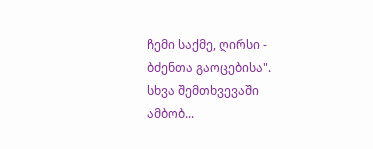ჩემი საქმე, ღირსი - ბძენთა გაოცებისა". სხვა შემთხვევაში ამბობ...